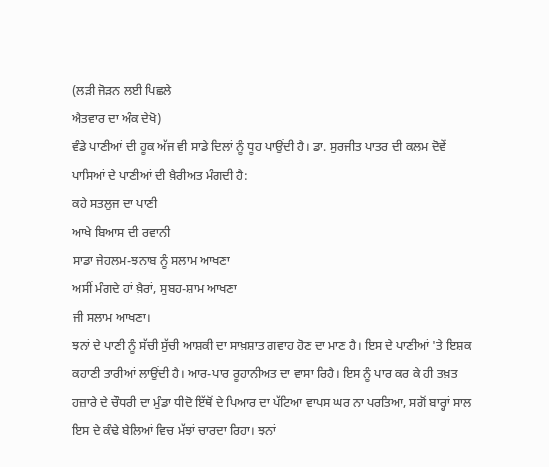(ਲੜੀ ਜੋੜਨ ਲਈ ਪਿਛਲੇ
ਐਤਵਾਰ ਦਾ ਅੰਕ ਦੇਖੋ)
ਵੰਡੇ ਪਾਣੀਆਂ ਦੀ ਹੂਕ ਅੱਜ ਵੀ ਸਾਡੇ ਦਿਲਾਂ ਨੂੰ ਧੂਹ ਪਾਉਂਦੀ ਹੈ। ਡਾ. ਸੁਰਜੀਤ ਪਾਤਰ ਦੀ ਕਲਮ ਦੋਵੇਂ ਪਾਸਿਆਂ ਦੇ ਪਾਣੀਆਂ ਦੀ ਖ਼ੈਰੀਅਤ ਮੰਗਦੀ ਹੈ:
ਕਹੇ ਸਤਲੁਜ ਦਾ ਪਾਣੀ
ਆਖੇ ਬਿਆਸ ਦੀ ਰਵਾਨੀ
ਸਾਡਾ ਜੇਹਲਮ-ਝਨਾਬ ਨੂੰ ਸਲਾਮ ਆਖਣਾ
ਅਸੀਂ ਮੰਗਦੇ ਹਾਂ ਖ਼ੈਰਾਂ, ਸੁਬਹ-ਸ਼ਾਮ ਆਖਣਾ
ਜੀ ਸਲਾਮ ਆਖਣਾ।
ਝਨਾਂ ਦੇ ਪਾਣੀ ਨੂੰ ਸੱਚੀ ਸੁੱਚੀ ਆਸ਼ਕੀ ਦਾ ਸਾਖ਼ਸ਼ਾਤ ਗਵਾਹ ਹੋਣ ਦਾ ਮਾਣ ਹੈ। ਇਸ ਦੇ ਪਾਣੀਆਂ 'ਤੇ ਇਸ਼ਕ ਕਹਾਣੀ ਤਾਰੀਆਂ ਲਾਉਂਦੀ ਹੈ। ਆਰ-ਪਾਰ ਰੂਹਾਨੀਅਤ ਦਾ ਵਾਸਾ ਰਿਹੈ। ਇਸ ਨੂੰ ਪਾਰ ਕਰ ਕੇ ਹੀ ਤਖ਼ਤ ਹਜ਼ਾਰੇ ਦੇ ਚੌਧਰੀ ਦਾ ਮੁੰਡਾ ਧੀਦੋ ਇੱਥੋਂ ਦੇ ਪਿਆਰ ਦਾ ਪੱਟਿਆ ਵਾਪਸ ਘਰ ਨਾ ਪਰਤਿਆ, ਸਗੋਂ ਬਾਰ੍ਹਾਂ ਸਾਲ ਇਸ ਦੇ ਕੰਢੇ ਬੇਲਿਆਂ ਵਿਚ ਮੱਝਾਂ ਚਾਰਦਾ ਰਿਹਾ। ਝਨਾਂ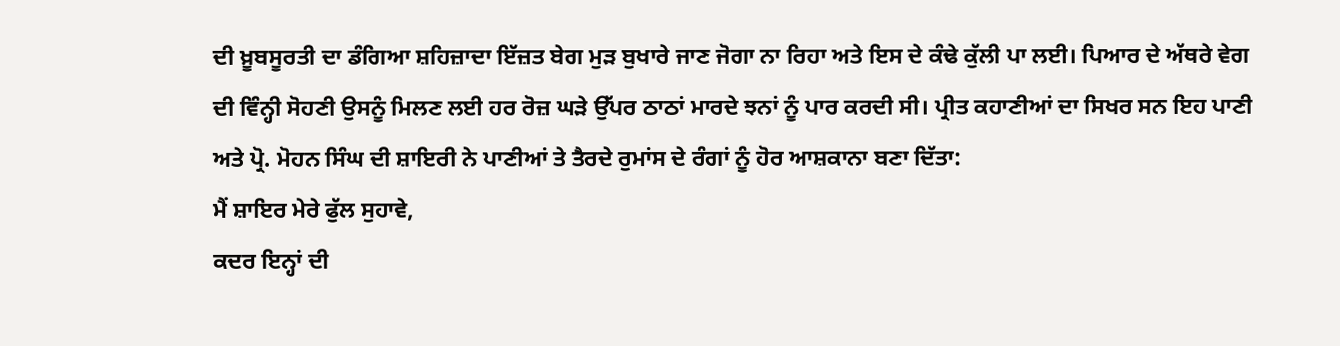ਦੀ ਖ਼ੂਬਸੂਰਤੀ ਦਾ ਡੰਗਿਆ ਸ਼ਹਿਜ਼ਾਦਾ ਇੱਜ਼ਤ ਬੇਗ ਮੁੜ ਬੁਖਾਰੇ ਜਾਣ ਜੋਗਾ ਨਾ ਰਿਹਾ ਅਤੇ ਇਸ ਦੇ ਕੰਢੇ ਕੁੱਲੀ ਪਾ ਲਈ। ਪਿਆਰ ਦੇ ਅੱਥਰੇ ਵੇਗ ਦੀ ਵਿੰਨ੍ਹੀ ਸੋਹਣੀ ਉਸਨੂੰ ਮਿਲਣ ਲਈ ਹਰ ਰੋਜ਼ ਘੜੇ ਉੱਪਰ ਠਾਠਾਂ ਮਾਰਦੇ ਝਨਾਂ ਨੂੰ ਪਾਰ ਕਰਦੀ ਸੀ। ਪ੍ਰੀਤ ਕਹਾਣੀਆਂ ਦਾ ਸਿਖਰ ਸਨ ਇਹ ਪਾਣੀ ਅਤੇ ਪ੍ਰੋ. ਮੋਹਨ ਸਿੰਘ ਦੀ ਸ਼ਾਇਰੀ ਨੇ ਪਾਣੀਆਂ ਤੇ ਤੈਰਦੇ ਰੁਮਾਂਸ ਦੇ ਰੰਗਾਂ ਨੂੰ ਹੋਰ ਆਸ਼ਕਾਨਾ ਬਣਾ ਦਿੱਤਾ:
ਮੈਂ ਸ਼ਾਇਰ ਮੇਰੇ ਫੁੱਲ ਸੁਹਾਵੇ,
ਕਦਰ ਇਨ੍ਹਾਂ ਦੀ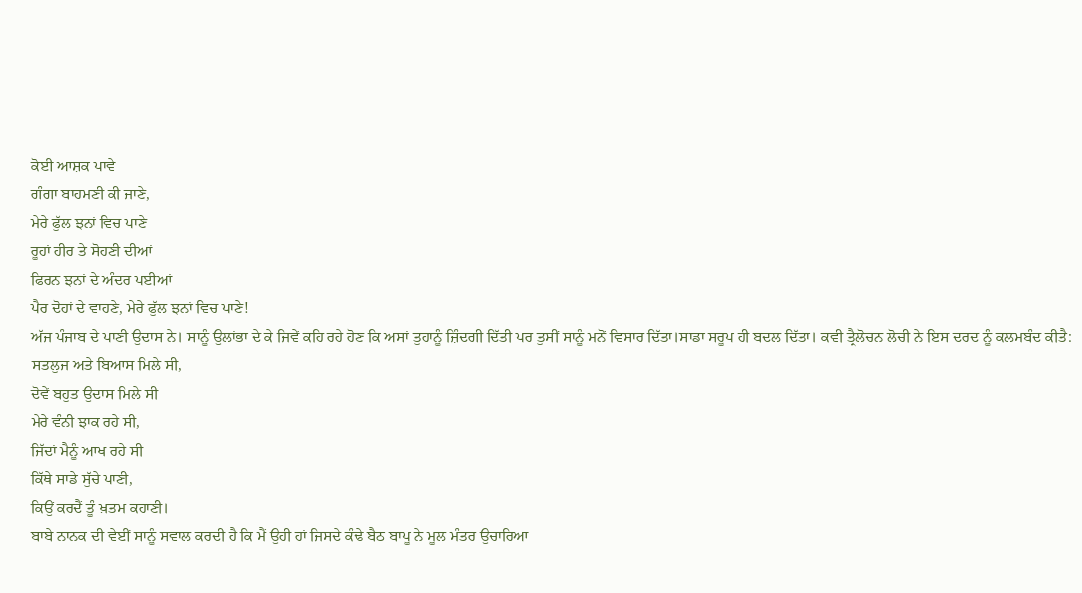ਕੋਈ ਆਸ਼ਕ ਪਾਵੇ
ਗੰਗਾ ਬਾਹਮਣੀ ਕੀ ਜਾਣੇ,
ਮੇਰੇ ਫੁੱਲ ਝਨਾਂ ਵਿਚ ਪਾਣੇ
ਰੂਹਾਂ ਹੀਰ ਤੇ ਸੋਹਣੀ ਦੀਆਂ
ਫਿਰਨ ਝਨਾਂ ਦੇ ਅੰਦਰ ਪਈਆਂ
ਪੈਰ ਦੋਹਾਂ ਦੇ ਵਾਹਣੇ, ਮੇਰੇ ਫੁੱਲ ਝਨਾਂ ਵਿਚ ਪਾਣੇ!
ਅੱਜ ਪੰਜਾਬ ਦੇ ਪਾਣੀ ਉਦਾਸ ਨੇ। ਸਾਨੂੰ ਉਲਾਂਭਾ ਦੇ ਕੇ ਜਿਵੇਂ ਕਹਿ ਰਹੇ ਹੋਣ ਕਿ ਅਸਾਂ ਤੁਹਾਨੂੰ ਜ਼ਿੰਦਗੀ ਦਿੱਤੀ ਪਰ ਤੁਸੀਂ ਸਾਨੂੰ ਮਨੋਂ ਵਿਸਾਰ ਦਿੱਤਾ।ਸਾਡਾ ਸਰੂਪ ਹੀ ਬਦਲ ਦਿੱਤਾ। ਕਵੀ ਤ੍ਰੈਲੋਚਨ ਲੋਚੀ ਨੇ ਇਸ ਦਰਦ ਨੂੰ ਕਲਮਬੰਦ ਕੀਤੈ:
ਸਤਲੁਜ ਅਤੇ ਬਿਆਸ ਮਿਲੇ ਸੀ,
ਦੋਵੇਂ ਬਹੁਤ ਉਦਾਸ ਮਿਲੇ ਸੀ
ਮੇਰੇ ਵੰਨੀ ਝਾਕ ਰਹੇ ਸੀ,
ਜਿੱਦਾਂ ਮੈਨੂੰ ਆਖ ਰਹੇ ਸੀ
ਕਿੱਥੇ ਸਾਡੇ ਸੁੱਚੇ ਪਾਣੀ,
ਕਿਉਂ ਕਰਦੈਂ ਤੂੰ ਖ਼ਤਮ ਕਹਾਣੀ।
ਬਾਬੇ ਨਾਨਕ ਦੀ ਵੇਈਂ ਸਾਨੂੰ ਸਵਾਲ ਕਰਦੀ ਹੈ ਕਿ ਮੈਂ ਉਹੀ ਹਾਂ ਜਿਸਦੇ ਕੰਢੇ ਬੈਠ ਬਾਪੂ ਨੇ ਮੂਲ ਮੰਤਰ ਉਚਾਰਿਆ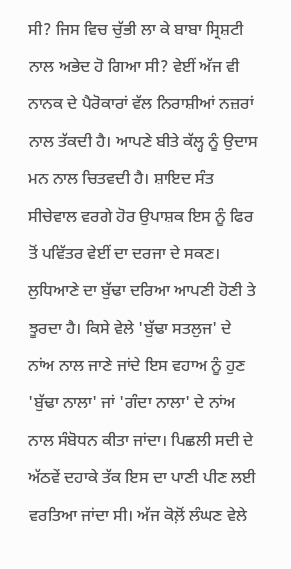ਸੀ? ਜਿਸ ਵਿਚ ਚੁੱਭੀ ਲਾ ਕੇ ਬਾਬਾ ਸ੍ਰਿਸ਼ਟੀ ਨਾਲ ਅਭੇਦ ਹੋ ਗਿਆ ਸੀ? ਵੇਈਂ ਅੱਜ ਵੀ ਨਾਨਕ ਦੇ ਪੈਰੋਕਾਰਾਂ ਵੱਲ ਨਿਰਾਸ਼ੀਆਂ ਨਜ਼ਰਾਂ ਨਾਲ ਤੱਕਦੀ ਹੈ। ਆਪਣੇ ਬੀਤੇ ਕੱਲ੍ਹ ਨੂੰ ਉਦਾਸ ਮਨ ਨਾਲ ਚਿਤਵਦੀ ਹੈ। ਸ਼ਾਇਦ ਸੰਤ ਸੀਚੇਵਾਲ ਵਰਗੇ ਹੋਰ ਉਪਾਸ਼ਕ ਇਸ ਨੂੰ ਫਿਰ ਤੋਂ ਪਵਿੱਤਰ ਵੇਈਂ ਦਾ ਦਰਜਾ ਦੇ ਸਕਣ।
ਲੁਧਿਆਣੇ ਦਾ ਬੁੱਢਾ ਦਰਿਆ ਆਪਣੀ ਹੋਣੀ ਤੇ ਝੂਰਦਾ ਹੈ। ਕਿਸੇ ਵੇਲੇ 'ਬੁੱਢਾ ਸਤਲੁਜ' ਦੇ ਨਾਂਅ ਨਾਲ ਜਾਣੇ ਜਾਂਦੇ ਇਸ ਵਹਾਅ ਨੂੰ ਹੁਣ 'ਬੁੱਢਾ ਨਾਲਾ' ਜਾਂ 'ਗੰਦਾ ਨਾਲਾ' ਦੇ ਨਾਂਅ ਨਾਲ ਸੰਬੋਧਨ ਕੀਤਾ ਜਾਂਦਾ। ਪਿਛਲੀ ਸਦੀ ਦੇ ਅੱਠਵੇਂ ਦਹਾਕੇ ਤੱਕ ਇਸ ਦਾ ਪਾਣੀ ਪੀਣ ਲਈ ਵਰਤਿਆ ਜਾਂਦਾ ਸੀ। ਅੱਜ ਕੋਲ਼ੋਂ ਲੰਘਣ ਵੇਲੇ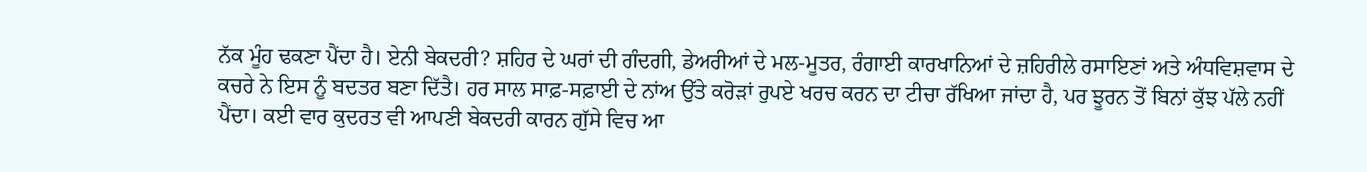ਨੱਕ ਮੂੰਹ ਢਕਣਾ ਪੈਂਦਾ ਹੈ। ਏਨੀ ਬੇਕਦਰੀ? ਸ਼ਹਿਰ ਦੇ ਘਰਾਂ ਦੀ ਗੰਦਗੀ, ਡੇਅਰੀਆਂ ਦੇ ਮਲ-ਮੂਤਰ, ਰੰਗਾਈ ਕਾਰਖਾਨਿਆਂ ਦੇ ਜ਼ਹਿਰੀਲੇ ਰਸਾਇਣਾਂ ਅਤੇ ਅੰਧਵਿਸ਼ਵਾਸ ਦੇ ਕਚਰੇ ਨੇ ਇਸ ਨੂੰ ਬਦਤਰ ਬਣਾ ਦਿੱਤੈ। ਹਰ ਸਾਲ ਸਾਫ਼-ਸਫ਼ਾਈ ਦੇ ਨਾਂਅ ਉੱਤੇ ਕਰੋੜਾਂ ਰੁਪਏ ਖਰਚ ਕਰਨ ਦਾ ਟੀਚਾ ਰੱਖਿਆ ਜਾਂਦਾ ਹੈ, ਪਰ ਝੂਰਨ ਤੋਂ ਬਿਨਾਂ ਕੁੱਝ ਪੱਲੇ ਨਹੀਂ ਪੈਂਦਾ। ਕਈ ਵਾਰ ਕੁਦਰਤ ਵੀ ਆਪਣੀ ਬੇਕਦਰੀ ਕਾਰਨ ਗੁੱਸੇ ਵਿਚ ਆ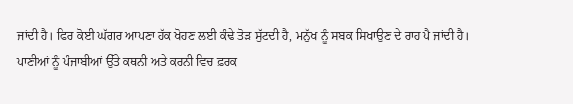ਜਾਂਦੀ ਹੈ। ਫਿਰ ਕੋਈ ਘੱਗਰ ਆਪਣਾ ਹੱਕ ਖੋਹਣ ਲਈ ਕੰਢੇ ਤੋੜ ਸੁੱਟਦੀ ਹੈ, ਮਨੁੱਖ ਨੂੰ ਸਬਕ ਸਿਖਾਉਣ ਦੇ ਰਾਹ ਪੈ ਜਾਂਦੀ ਹੈ।
ਪਾਣੀਆਂ ਨੂੰ ਪੰਜਾਬੀਆਂ ਉੱਤੇ ਕਥਨੀ ਅਤੇ ਕਰਨੀ ਵਿਚ ਫ਼ਰਕ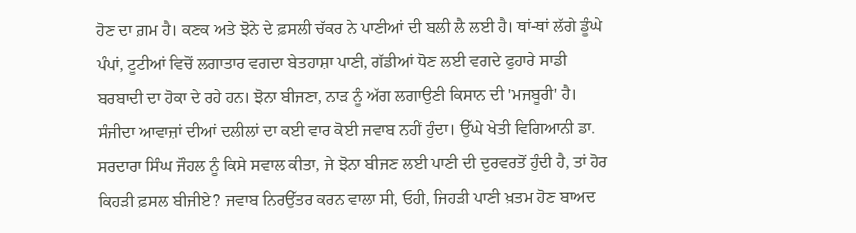ਹੋਣ ਦਾ ਗ਼ਮ ਹੈ। ਕਣਕ ਅਤੇ ਝੋਨੇ ਦੇ ਫ਼ਸਲੀ ਚੱਕਰ ਨੇ ਪਾਣੀਆਂ ਦੀ ਬਲੀ ਲੈ ਲਈ ਹੈ। ਥਾਂ-ਥਾਂ ਲੱਗੇ ਡੂੰਘੇ ਪੰਪਾਂ, ਟੂਟੀਆਂ ਵਿਚੋਂ ਲਗਾਤਾਰ ਵਗਦਾ ਬੇਤਹਾਸ਼ਾ ਪਾਣੀ, ਗੱਡੀਆਂ ਧੋਣ ਲਈ ਵਗਦੇ ਫੁਹਾਰੇ ਸਾਡੀ ਬਰਬਾਦੀ ਦਾ ਹੋਕਾ ਦੇ ਰਹੇ ਹਨ। ਝੋਨਾ ਬੀਜਣਾ, ਨਾੜ ਨੂੰ ਅੱਗ ਲਗਾਉਣੀ ਕਿਸਾਨ ਦੀ 'ਮਜਬੂਰੀ' ਹੈ। ਸੰਜੀਦਾ ਆਵਾਜ਼ਾਂ ਦੀਆਂ ਦਲੀਲਾਂ ਦਾ ਕਈ ਵਾਰ ਕੋਈ ਜਵਾਬ ਨਹੀਂ ਹੁੰਦਾ। ਉੱਘੇ ਖੇਤੀ ਵਿਗਿਆਨੀ ਡਾ. ਸਰਦਾਰਾ ਸਿੰਘ ਜੌਹਲ ਨੂੰ ਕਿਸੇ ਸਵਾਲ ਕੀਤਾ, ਜੇ ਝੋਨਾ ਬੀਜਣ ਲਈ ਪਾਣੀ ਦੀ ਦੁਰਵਰਤੋਂ ਹੁੰਦੀ ਹੈ, ਤਾਂ ਹੋਰ ਕਿਹੜੀ ਫ਼ਸਲ ਬੀਜੀਏ? ਜਵਾਬ ਨਿਰਉੱਤਰ ਕਰਨ ਵਾਲਾ ਸੀ, ਓਹੀ, ਜਿਹੜੀ ਪਾਣੀ ਖ਼ਤਮ ਹੋਣ ਬਾਅਦ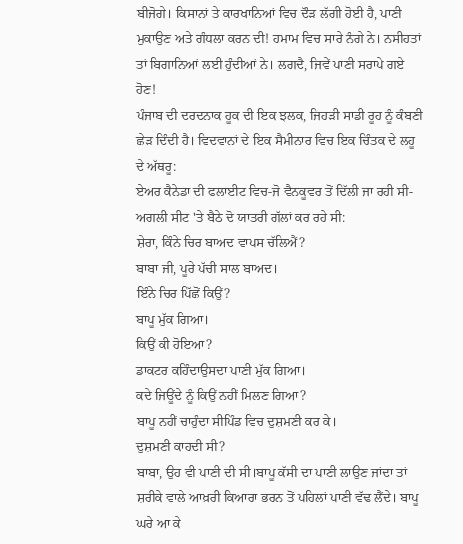ਬੀਜੋਗੇ। ਕਿਸਾਨਾਂ ਤੇ ਕਾਰਖਾਨਿਆਂ ਵਿਚ ਦੌੜ ਲੱਗੀ ਹੋਈ ਹੈ, ਪਾਣੀ ਮੁਕਾਉਣ ਅਤੇ ਗੰਧਲਾ ਕਰਨ ਦੀ! ਹਮਾਮ ਵਿਚ ਸਾਰੇ ਨੰਗੇ ਨੇ। ਨਸੀਹਤਾਂ ਤਾਂ ਬਿਗਾਨਿਆਂ ਲਈ ਹੁੰਦੀਆਂ ਨੇ। ਲਗਦੈ, ਜਿਵੇਂ ਪਾਣੀ ਸਰਾਪੇ ਗਏ ਹੋਣ!
ਪੰਜਾਬ ਦੀ ਦਰਦਨਾਕ ਹੂਕ ਦੀ ਇਕ ਝਲਕ, ਜਿਹੜੀ ਸਾਡੀ ਰੂਹ ਨੂੰ ਕੰਬਣੀ ਛੇੜ ਦਿੰਦੀ ਹੈ। ਵਿਦਵਾਨਾਂ ਦੇ ਇਕ ਸੈਮੀਨਾਰ ਵਿਚ ਇਕ ਚਿੰਤਕ ਦੇ ਲਹੂ ਦੇ ਅੱਥਰੂ:
ਏਅਰ ਕੈਨੇਡਾ ਦੀ ਫਲਾਈਟ ਵਿਚ-ਜੋ ਵੈਨਕੂਵਰ ਤੋਂ ਦਿੱਲੀ ਜਾ ਰਹੀ ਸੀ- ਅਗਲੀ ਸੀਟ 'ਤੇ ਬੈਠੇ ਦੋ ਯਾਤਰੀ ਗੱਲਾਂ ਕਰ ਰਹੇ ਸੀ:
ਸ਼ੇਰਾ, ਕਿੰਨੇ ਚਿਰ ਬਾਅਦ ਵਾਪਸ ਚੱਲਿਐਂ?
ਬਾਬਾ ਜੀ, ਪੂਰੇ ਪੱਚੀ ਸਾਲ ਬਾਅਦ।
ਇੰਨੇ ਚਿਰ ਪਿੱਛੋਂ ਕਿਉਂ?
ਬਾਪੂ ਮੁੱਕ ਗਿਆ।
ਕਿਉਂ ਕੀ ਹੋਇਆ?
ਡਾਕਟਰ ਕਹਿੰਦਾਉਸਦਾ ਪਾਣੀ ਮੁੱਕ ਗਿਆ।
ਕਦੇ ਜਿਊਂਦੇ ਨੂੰ ਕਿਉਂ ਨਹੀਂ ਮਿਲਣ ਗਿਆ?
ਬਾਪੂ ਨਹੀਂ ਚਾਹੁੰਦਾ ਸੀਪਿੰਡ ਵਿਚ ਦੁਸ਼ਮਣੀ ਕਰ ਕੇ।
ਦੁਸ਼ਮਣੀ ਕਾਹਦੀ ਸੀ?
ਬਾਬਾ, ਉਹ ਵੀ ਪਾਣੀ ਦੀ ਸੀ।ਬਾਪੂ ਕੱਸੀ ਦਾ ਪਾਣੀ ਲਾਉਣ ਜਾਂਦਾ ਤਾਂ ਸ਼ਰੀਕੇ ਵਾਲੇ ਆਖ਼ਰੀ ਕਿਆਰਾ ਭਰਨ ਤੋਂ ਪਹਿਲਾਂ ਪਾਣੀ ਵੱਢ ਲੈਂਦੇ। ਬਾਪੂ ਘਰੇ ਆ ਕੇ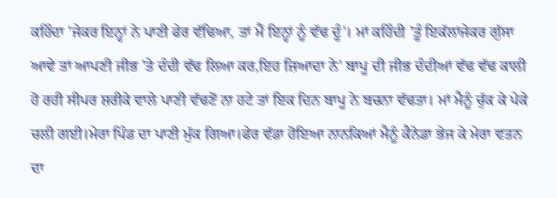ਕਹਿੰਦਾ 'ਜੇਕਰ ਇਨ੍ਹਾਂ ਨੇ ਪਾਣੀ ਫੇਰ ਵੱਢਿਆ, ਤਾਂ ਮੈਂ ਇਨ੍ਹਾਂ ਨੂੰ ਵੱਢ ਦੂੰ'। ਮਾਂ ਕਹਿੰਦੀ 'ਤੂੰ ਇਕੱਲਾਂਜੇਕਰ ਗੁੱਸਾ ਆਵੇ ਤਾਂ ਆਪਣੀ ਜੀਭ 'ਤੇ ਦੰਦੀ ਵੱਢ ਲਿਆ ਕਰ,ਇਹ ਜ਼ਿਆਦਾ ਨੇ' ਬਾਪੂ ਦੀ ਜੀਭ ਦੰਦੀਆਂ ਵੱਢ ਵੱਢ ਕਾਲੀ ਹੋ ਰਹੀ ਸੀਪਰ ਸ਼ਰੀਕੇ ਵਾਲੇ ਪਾਣੀ ਵੱਢਣੋਂ ਨਾ ਹਟੇ ਤਾਂ ਇਕ ਦਿਨ ਬਾਪੂ ਨੇ ਬਚਨਾ ਵੱਢਤਾ। ਮਾਂ ਮੈਨੂੰ ਚੁੱਕ ਕੇ ਪੇਕੇ ਚਲੀ ਗਈ।ਮੇਰਾ ਪਿੰਡ ਦਾ ਪਾਣੀ ਮੁੱਕ ਗਿਆ।ਫੇਰ ਵੱਡਾ ਹੋਇਆ ਨਾਨਕਿਆਂ ਮੈਨੂੰ ਕੈਨੇਡਾ ਭੇਜ ਕੇ ਮੇਰਾ ਵਤਨ ਦਾ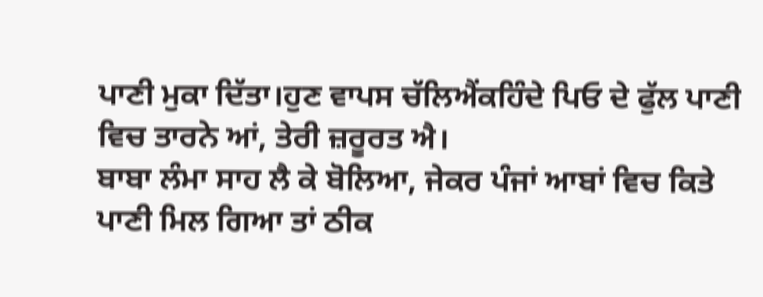ਪਾਣੀ ਮੁਕਾ ਦਿੱਤਾ।ਹੁਣ ਵਾਪਸ ਚੱਲਿਐਂਕਹਿੰਦੇ ਪਿਓ ਦੇ ਫੁੱਲ ਪਾਣੀ ਵਿਚ ਤਾਰਨੇ ਆਂ, ਤੇਰੀ ਜ਼ਰੂਰਤ ਐ।
ਬਾਬਾ ਲੰਮਾ ਸਾਹ ਲੈ ਕੇ ਬੋਲਿਆ, ਜੇਕਰ ਪੰਜਾਂ ਆਬਾਂ ਵਿਚ ਕਿਤੇ ਪਾਣੀ ਮਿਲ ਗਿਆ ਤਾਂ ਠੀਕ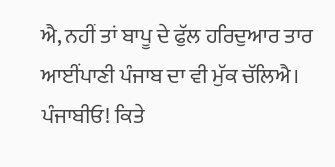ਐ, ਨਹੀਂ ਤਾਂ ਬਾਪੂ ਦੇ ਫੁੱਲ ਹਰਿਦੁਆਰ ਤਾਰ ਆਈਂਪਾਣੀ ਪੰਜਾਬ ਦਾ ਵੀ ਮੁੱਕ ਚੱਲਿਐ।
ਪੰਜਾਬੀਓ! ਕਿਤੇ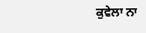ਕੁਵੇਲਾ ਨਾ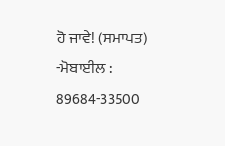ਹੋ ਜਾਵੇ! (ਸਮਾਪਤ)
-ਮੋਬਾਈਲ : 89684-33500